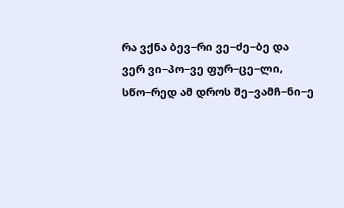რა ვქნა ბევ−რი ვე−ძე−ბე და
ვერ ვი−პო−ვე ფურ−ცე−ლი,
სწო−რედ ამ დროს შე−ვამჩ−ნი−ე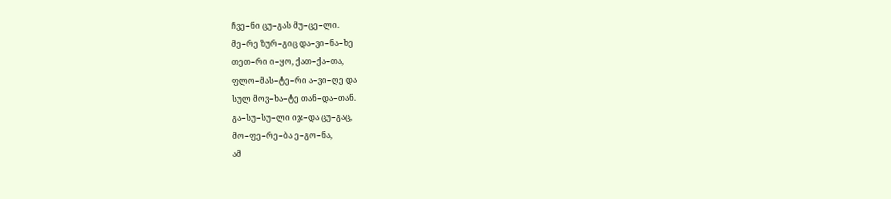ჩვე−ნი ცუ−გას მუ−ცე−ლი.
მე−რე ზურ−გიც და−ვი−ნა−ხე
თეთ−რი ი−ყო, ქათ−ქა−თა,
ფლო−მას−ტე−რი ა−ვი−ღე და
სულ მოვ−ხა−ტე თან−და−თან.
გა−სუ−სუ−ლი იჯ−და ცუ−გაც,
მო−ფე−რე−ბა ე−გო−ნა,
ამ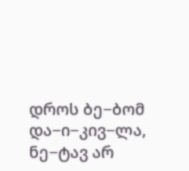დროს ბე−ბომ და−ი−კივ−ლა,
ნე−ტავ არ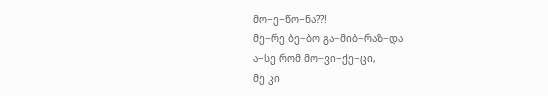მო−ე−წო−ნა??!
მე−რე ბე−ბო გა−მიბ−რაზ−და
ა−სე რომ მო−ვი−ქე−ცი,
მე კი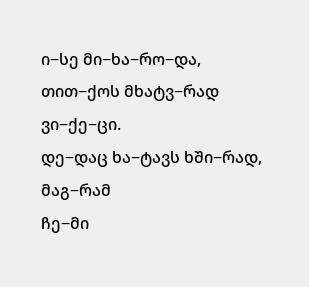ი−სე მი−ხა−რო−და,
თით−ქოს მხატვ−რად ვი−ქე−ცი.
დე−დაც ხა−ტავს ხში−რად, მაგ−რამ
ჩე−მი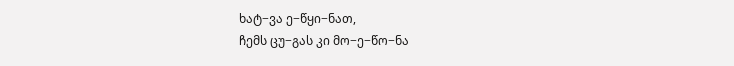ხატ−ვა ე−წყი−ნათ,
ჩემს ცუ−გას კი მო−ე−წო−ნა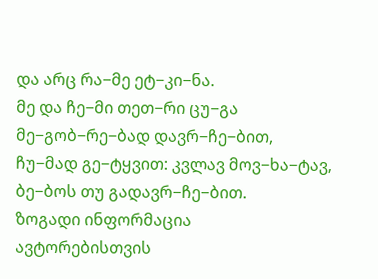და არც რა−მე ეტ−კი−ნა.
მე და ჩე−მი თეთ−რი ცუ−გა
მე−გობ−რე−ბად დავრ−ჩე−ბით,
ჩუ−მად გე−ტყვით: კვლავ მოვ−ხა−ტავ,
ბე−ბოს თუ გადავრ−ჩე−ბით.
ზოგადი ინფორმაცია
ავტორებისთვის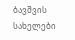ბავშვის სახელები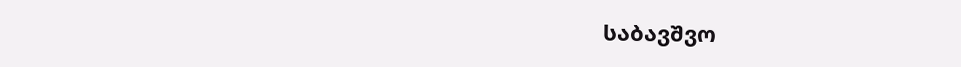საბავშვო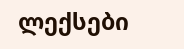ლექსები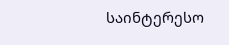საინტერესო